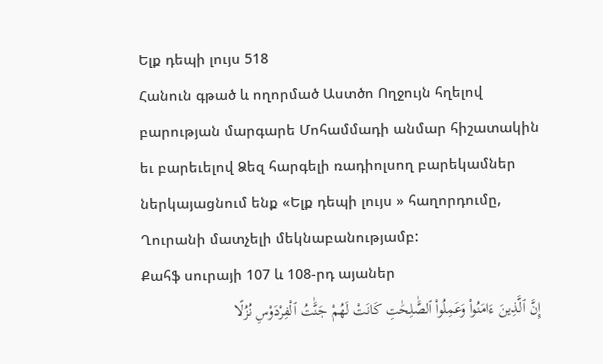Ելք դեպի լույս 518
Հանուն գթած և ողորմած Աստծո Ողջույն հղելով բարության մարգարե Մոհամմադի անմար հիշատակին եւ բարեւելով Ձեզ հարգելի ռադիոլսող բարեկամներ ներկայացնում ենք «Ելք դեպի լույս » հաղորդումը, Ղուրանի մատչելի մեկնաբանությամբ:
Քահֆ սուրայի 107 և 108-րդ այաներ
إِنَّ ٱلَّذِينَ ءَامَنُوا۟ وَعَمِلُوا۟ ٱلصَّٰلِحَٰتِ كَانَتْ لَهُمْ جَنَّٰتُ ٱلْفِرْدَوْسِ نُزُلًا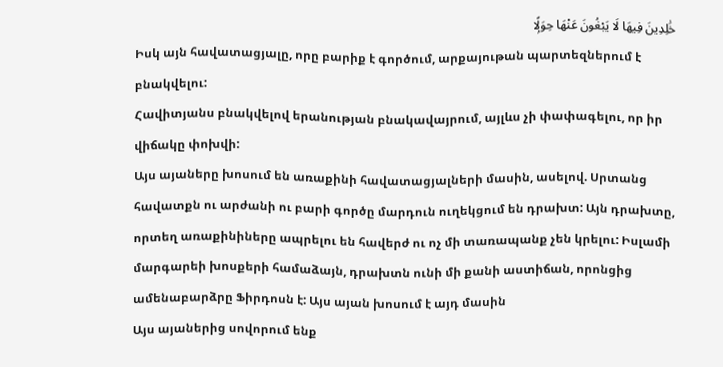خَٰلِدِينَ فِيهَا لَا يَبْغُونَ عَنْهَا حِوَلًۭا
Իսկ այն հավատացյալը, որը բարիք է գործում, արքայութան պարտեզներում է բնակվելու:
Հավիտյանս բնակվելով երանության բնակավայրում, այլևս չի փափագելու, որ իր վիճակը փոխվի:
Այս այաները խոսում են առաքինի հավատացյալների մասին, ասելով. Սրտանց հավատքն ու արժանի ու բարի գործը մարդուն ուղեկցում են դրախտ: Այն դրախտը, որտեղ առաքինիները ապրելու են հավերժ ու ոչ մի տառապանք չեն կրելու: Իսլամի մարգարեի խոսքերի համաձայն, դրախտն ունի մի քանի աստիճան, որոնցից ամենաբարձրը Ֆիրդոսն է: Այս այան խոսում է այդ մասին
Այս այաներից սովորում ենք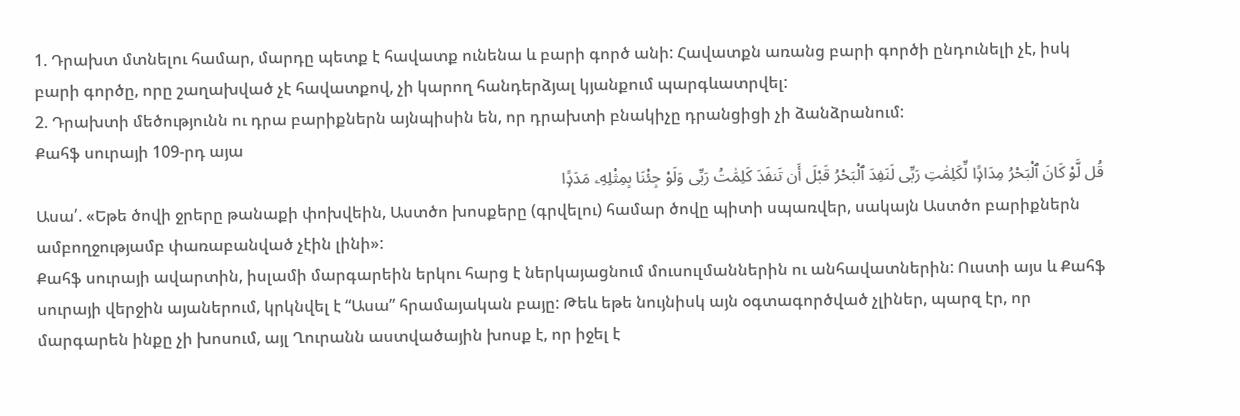1. Դրախտ մտնելու համար, մարդը պետք է հավատք ունենա և բարի գործ անի: Հավատքն առանց բարի գործի ընդունելի չէ, իսկ բարի գործը, որը շաղախված չէ հավատքով, չի կարող հանդերձյալ կյանքում պարգևատրվել:
2. Դրախտի մեծությունն ու դրա բարիքներն այնպիսին են, որ դրախտի բնակիչը դրանցիցի չի ձանձրանում:
Քահֆ սուրայի 109-րդ այա
قُل لَّوْ كَانَ ٱلْبَحْرُ مِدَادًۭا لِّكَلِمَٰتِ رَبِّى لَنَفِدَ ٱلْبَحْرُ قَبْلَ أَن تَنفَدَ كَلِمَٰتُ رَبِّى وَلَوْ جِئْنَا بِمِثْلِهِۦ مَدَدًۭا
Ասա՛. «Եթե ծովի ջրերը թանաքի փոխվեին, Աստծո խոսքերը (գրվելու) համար ծովը պիտի սպառվեր, սակայն Աստծո բարիքներն ամբողջությամբ փառաբանված չէին լինի»:
Քահֆ սուրայի ավարտին, իսլամի մարգարեին երկու հարց է ներկայացնում մուսուլմաններին ու անհավատներին: Ուստի այս և Քահֆ սուրայի վերջին այաներում, կրկնվել է “Ասա” հրամայական բայը: Թեև եթե նույնիսկ այն օգտագործված չլիներ, պարզ էր, որ մարգարեն ինքը չի խոսում, այլ Ղուրանն աստվածային խոսք է, որ իջել է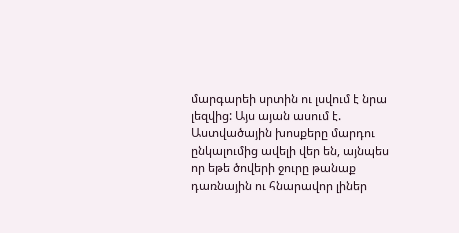մարգարեի սրտին ու լսվում է նրա լեզվից: Այս այան ասում է. Աստվածային խոսքերը մարդու ընկալումից ավելի վեր են, այնպես որ եթե ծովերի ջուրը թանաք դառնային ու հնարավոր լիներ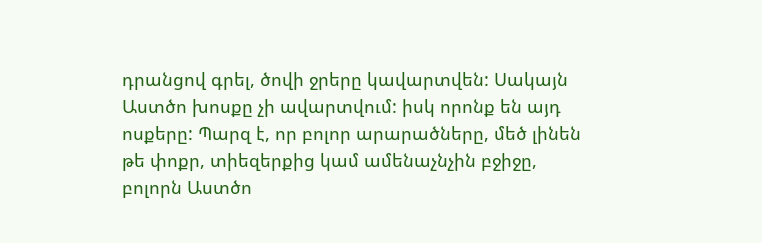դրանցով գրել, ծովի ջրերը կավարտվեն: Սակայն Աստծո խոսքը չի ավարտվում: իսկ որոնք են այդ ոսքերը: Պարզ է, որ բոլոր արարածները, մեծ լինեն թե փոքր, տիեզերքից կամ ամենաչնչին բջիջը, բոլորն Աստծո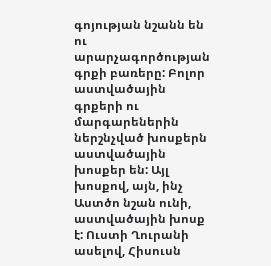գոյության նշանն են ու արարչագործության գրքի բառերը: Բոլոր աստվածային գրքերի ու մարգարեներին ներշնչված խոսքերն աստվածային խոսքեր են: Այլ խոսքով, այն, ինչ Աստծո նշան ունի, աստվածային խոսք է: Ուստի Ղուրանի ասելով, Հիսուսն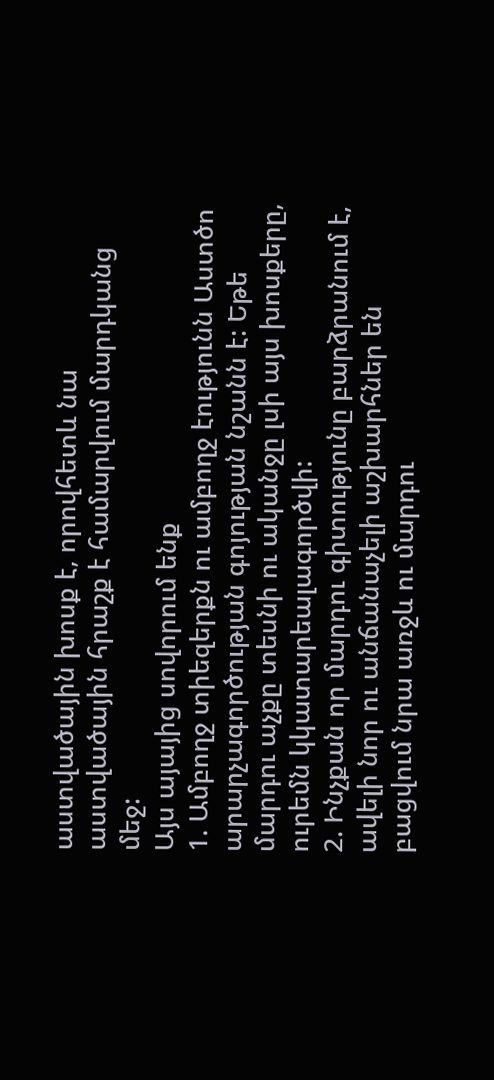աստվածային խոսք է, որովհետև նա աստվածային հրաշք է համարվում մարդկանց մեջ:
Այս այայից սովորում ենք
1. Ամբողջ տիեզերքն ու ամբողջ էությունն Աստծո արարչագործության գոյության նշանն է: Եթե մարդու աչքը տեսնի ու ականջը լսի այս խոսքերը, ուրեմն կկատարեալագործվի:
2. Ինչքան որ մարդու գիտությունը բարձրանում է, ավելի նոր ու անճանաչելի աշխարհներ են բացվում նրա առջև ու մարդու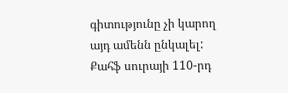գիտությունը չի կարող այդ ամենն ընկալել:
Քահֆ սուրայի 110-րդ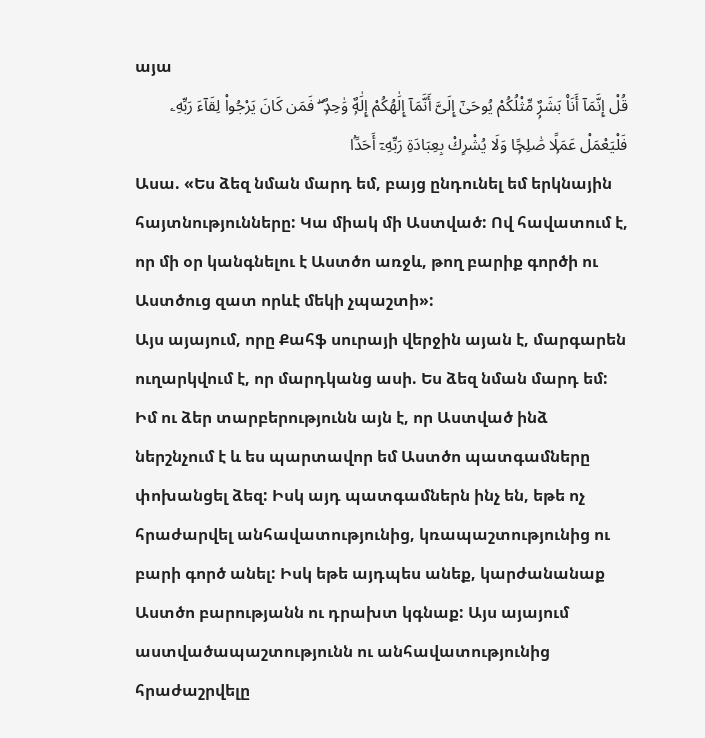այա
قُلْ إِنَّمَآ أَنَا۠ بَشَرٌۭ مِّثْلُكُمْ يُوحَىٰٓ إِلَىَّ أَنَّمَآ إِلَٰهُكُمْ إِلَٰهٌۭ وَٰحِدٌۭ ۖ فَمَن كَانَ يَرْجُوا۟ لِقَآءَ رَبِّهِۦ فَلْيَعْمَلْ عَمَلًۭا صَٰلِحًۭا وَلَا يُشْرِكْ بِعِبَادَةِ رَبِّهِۦٓ أَحَدًۢا
Ասա. «Ես ձեզ նման մարդ եմ, բայց ընդունել եմ երկնային հայտնությունները: Կա միակ մի Աստված: Ով հավատում է, որ մի օր կանգնելու է Աստծո առջև, թող բարիք գործի ու Աստծուց զատ որևէ մեկի չպաշտի»:
Այս այայում, որը Քահֆ սուրայի վերջին այան է, մարգարեն ուղարկվում է, որ մարդկանց ասի. Ես ձեզ նման մարդ եմ: Իմ ու ձեր տարբերությունն այն է, որ Աստված ինձ ներշնչում է և ես պարտավոր եմ Աստծո պատգամները փոխանցել ձեզ: Իսկ այդ պատգամներն ինչ են, եթե ոչ հրաժարվել անհավատությունից, կռապաշտությունից ու բարի գործ անել: Իսկ եթե այդպես անեք, կարժանանաք Աստծո բարությանն ու դրախտ կգնաք: Այս այայում աստվածապաշտությունն ու անհավատությունից հրաժաշրվելը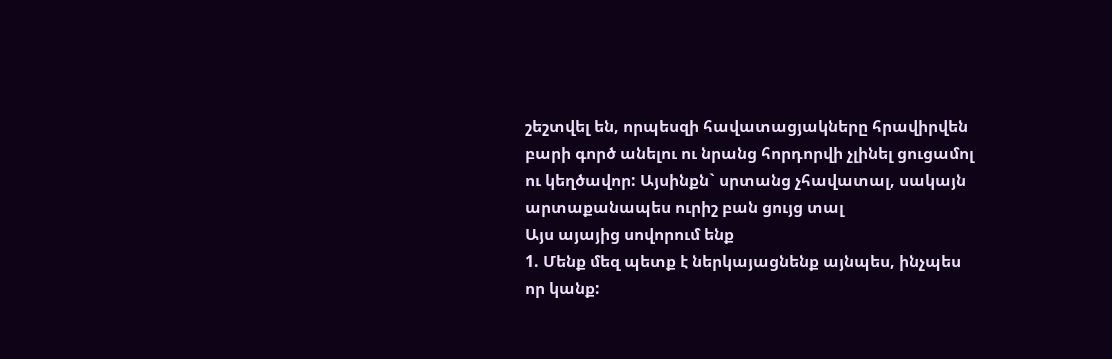շեշտվել են, որպեսզի հավատացյակները հրավիրվեն բարի գործ անելու ու նրանց հորդորվի չլինել ցուցամոլ ու կեղծավոր: Այսինքն` սրտանց չհավատալ, սակայն արտաքանապես ուրիշ բան ցույց տալ
Այս այայից սովորում ենք
1. Մենք մեզ պետք է ներկայացնենք այնպես, ինչպես որ կանք: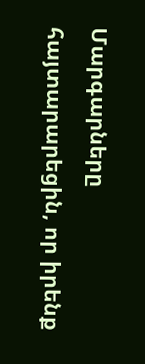Մարգարները հայտարարեցին, որ իրենք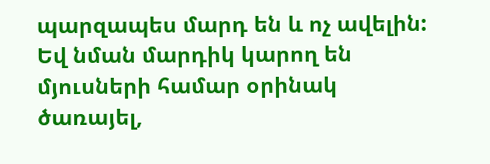պարզապես մարդ են և ոչ ավելին: Եվ նման մարդիկ կարող են մյուսների համար օրինակ ծառայել,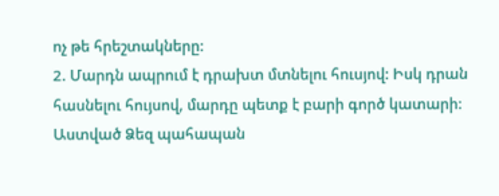ոչ թե հրեշտակները:
2. Մարդն ապրում է դրախտ մտնելու հուսյով: Իսկ դրան հասնելու հույսով, մարդը պետք է բարի գործ կատարի:
Աստված Ձեզ պահապան